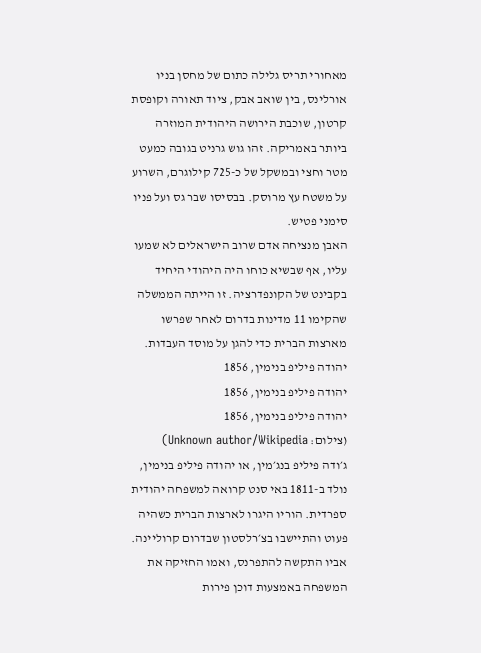מאחורי תריס גלילה כתום של מחסן בניו אורלינס, בין שואב אבק, ציוד תאורה וקופסת קרטון, שוכבת הירושה היהודית המוזרה ביותר באמריקה. זהו גוש גרניט בגובה כמעט מטר וחצי ובמשקל של כ-725 קילוגרם, השרוע על משטח עץ מרוסק. בבסיסו שבר גס ועל פניו סימני פטיש.
האבן מנציחה אדם שרוב הישראלים לא שמעו עליו, אף שבשיא כוחו היה היהודי היחיד בקבינט של הקונפדרציה. זו הייתה הממשלה שהקימו 11 מדינות בדרום לאחר שפרשו מארצות הברית כדי להגן על מוסד העבדות.
יהודה פיליפ בנימין, 1856
יהודה פיליפ בנימין, 1856
יהודה פיליפ בנימין, 1856
(צילום: Unknown author/Wikipedia)
ג׳ודה פיליפ בנג׳מין, או יהודה פיליפ בנימין, נולד ב-1811 באי סנט קרואה למשפחה יהודית ספרדית. הוריו היגרו לארצות הברית כשהיה פעוט והתיישבו בצ׳רלסטון שבדרום קרוליינה. אביו התקשה להתפרנס, ואמו החזיקה את המשפחה באמצעות דוכן פירות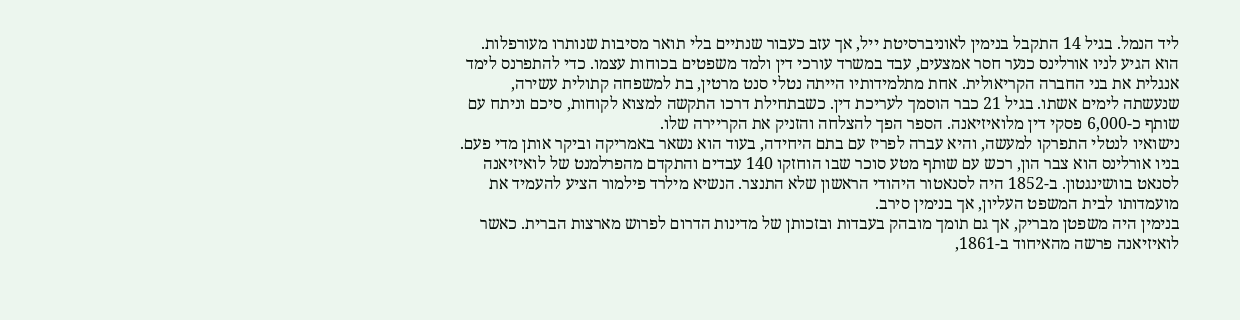ליד הנמל. בגיל 14 התקבל בנימין לאוניברסיטת ייל, אך עזב כעבור שנתיים בלי תואר מסיבות שנותרו מעורפלות.
הוא הגיע לניו אורלינס כנער חסר אמצעים, עבד במשרד עורכי דין ולמד משפטים בכוחות עצמו. כדי להתפרנס לימד אנגלית את בני החברה הקריאולית. אחת מתלמידותיו הייתה נטלי סנט מרטין, בת למשפחה קתולית עשירה, שנעשתה לימים אשתו. בגיל 21 כבר הוסמך לעריכת דין. כשבתחילת דרכו התקשה למצוא לקוחות, סיכם וניתח עם שותף כ-6,000 פסקי דין מלואיזיאנה. הספר הפך להצלחה והזניק את הקריירה שלו.
נישואיו לנטלי התפרקו למעשה, והיא עברה לפריז עם בתם היחידה, בעוד הוא נשאר באמריקה וביקר אותן מדי פעם. בניו אורלינס הוא צבר הון, רכש עם שותף מטע סוכר שבו הוחזקו 140 עבדים והתקדם מהפרלמנט של לואיזיאנה לסנאט בוושינגטון. ב-1852 היה לסנאטור היהודי הראשון שלא התנצר. הנשיא מילרד פילמור הציע להעמיד את מועמדותו לבית המשפט העליון, אך בנימין סירב.
בנימין היה משפטן מבריק, אך גם תומך מובהק בעבדות ובזכותן של מדינות הדרום לפרוש מארצות הברית. כאשר לואיזיאנה פרשה מהאיחוד ב-1861,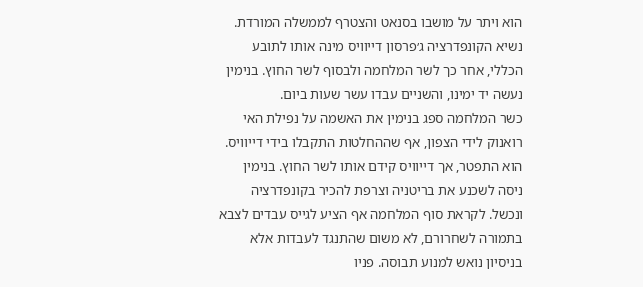הוא ויתר על מושבו בסנאט והצטרף לממשלה המורדת. נשיא הקונפדרציה ג׳פרסון דייוויס מינה אותו לתובע הכללי, אחר כך לשר המלחמה ולבסוף לשר החוץ. בנימין נעשה יד ימינו, והשניים עבדו עשר שעות ביום.
כשר המלחמה ספג בנימין את האשמה על נפילת האי רואנוק לידי הצפון, אף שההחלטות התקבלו בידי דייוויס. הוא התפטר, אך דייוויס קידם אותו לשר החוץ. בנימין ניסה לשכנע את בריטניה וצרפת להכיר בקונפדרציה ונכשל. לקראת סוף המלחמה אף הציע לגייס עבדים לצבא בתמורה לשחרורם, לא משום שהתנגד לעבדות אלא בניסיון נואש למנוע תבוסה. פניו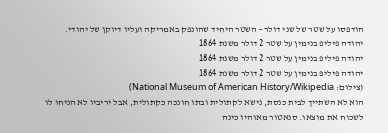הודפסו על שטר של שני דולר - השטר היחיד שהונפק באמריקה ועליו דיוקן של יהודי.
יהודה פיליפ בנימין על שטר 2 דולר משנת 1864
יהודה פיליפ בנימין על שטר 2 דולר משנת 1864
יהודה פיליפ בנימין על שטר 2 דולר משנת 1864
(צילום: National Museum of American History/Wikipedia)
הוא לא השתייך לבית כנסת, נישא לקתולית ובתו חונכה כקתולית, אבל יריביו לא הניחו לו לשכוח את מוצאו. סנאטור מאוהיו כינה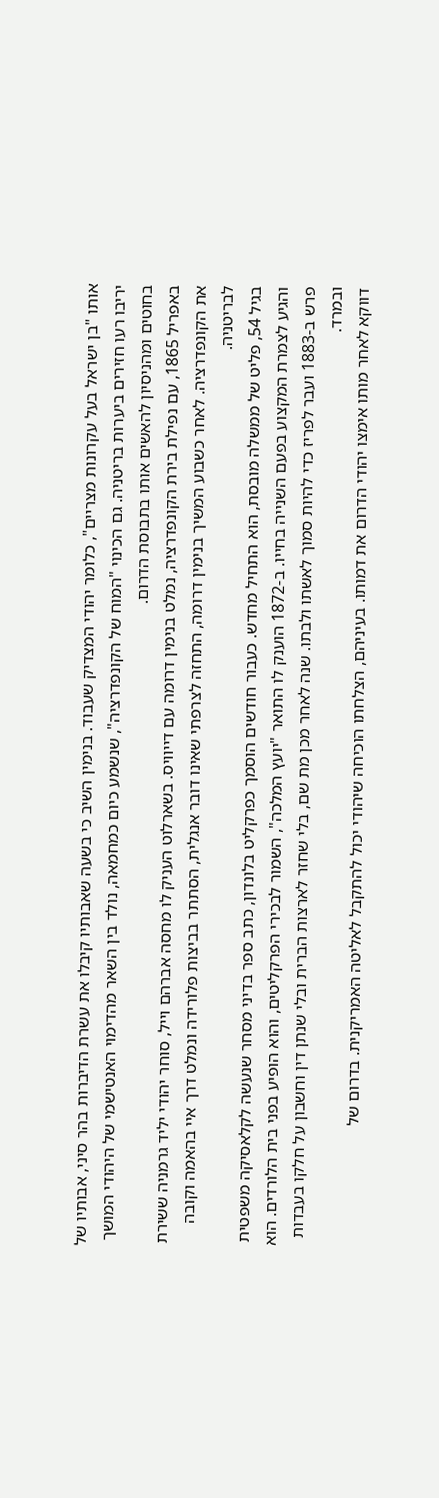אותו "בן ישראל בעל עקרונות מצריים", כלומר יהודי המצדיק שעבוד. בנימין השיב כי בשעה שאבותיו קיבלו את עשרת הדיברות בהר סיני, אבותיו של יריבו רעו חזירים ביערות בריטניה. גם הכינוי "המוח של הקונפדרציה", שנשמע כיום כמחמאה, נולד בין השאר מהדימוי האנטישמי של היהודי המושך בחוטים ומהניסיון להאשים אותו בתבוסת הדרום.
באפריל 1865, עם נפילת בירת הקונפדרציה, נמלט בנימין דרומה עם דייוויס. בשארלוט העניק לו מחסה אברהם וייל, סוחר יהודי יליד גרמניה ששירת את הקונפדרציה. לאחר כשבוע המשיך בנימין דרומה, התחזה לצרפתי שאינו דובר אנגלית, הסתתר בביצות פלורידה ונמלט דרך איי בהאמה וקובה לבריטניה.
בגיל 54, פליט של ממשלה מובסת, הוא התחיל מחדש. כעבור חודשים הוסמך כפרקליט בלונדון, כתב ספר בדיני מסחר שנעשה לקלאסיקה משפטית והגיע לצמרת המקצוע בפעם השנייה בחייו. ב-1872 הוענק לו התואר "יועץ המלכה", השמור לבכירי הפרקליטים, והוא הופיע בפני בית הלורדים. הוא פרש ב-1883 ועבר לפריז כדי להיות סמוך לאשתו ולבתו. שנה לאחר מכן מת שם, בלי שחזר לארצות הברית ובלי שנתן דין וחשבון על חלקו בעבדות ובמרד.
דווקא לאחר מותו אימצו יהודי הדרום את דמותו. בעיניהם, הצלחתו הוכיחה שיהודי יכול להתקבל לאליטה האמריקנית. בדרום של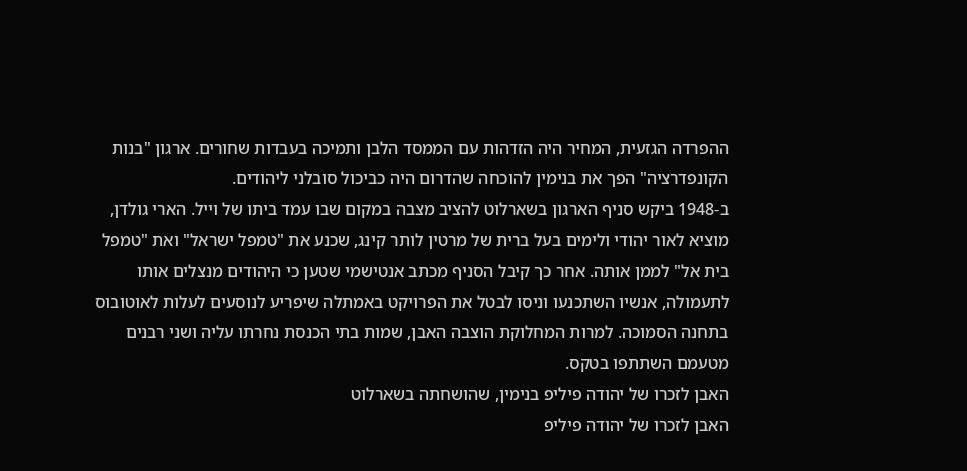ההפרדה הגזעית, המחיר היה הזדהות עם הממסד הלבן ותמיכה בעבדות שחורים. ארגון "בנות הקונפדרציה" הפך את בנימין להוכחה שהדרום היה כביכול סובלני ליהודים.
ב-1948 ביקש סניף הארגון בשארלוט להציב מצבה במקום שבו עמד ביתו של וייל. הארי גולדן, מוציא לאור יהודי ולימים בעל ברית של מרטין לותר קינג, שכנע את "טמפל ישראל" ואת "טמפל בית אל" לממן אותה. אחר כך קיבל הסניף מכתב אנטישמי שטען כי היהודים מנצלים אותו לתעמולה, אנשיו השתכנעו וניסו לבטל את הפרויקט באמתלה שיפריע לנוסעים לעלות לאוטובוס בתחנה הסמוכה. למרות המחלוקת הוצבה האבן, שמות בתי הכנסת נחרתו עליה ושני רבנים מטעמם השתתפו בטקס.
האבן לזכרו של יהודה פיליפ בנימין, שהושחתה בשארלוט
האבן לזכרו של יהודה פיליפ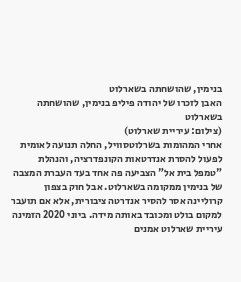בנימין, שהושחתה בשארלוט
האבן לזכרו של יהודה פיליפ בנימין, שהושחתה בשארלוט
(צילום: עיריית שארלוט)
אחרי המהומות בשרלוטסוויל, החלה תנועה לאומית לפעול להסרת אנדרטאות הקונפדרציה, והנהלת "טמפל בית אל" הצביעה פה אחד בעד העברת המצבה של בנימין ממקומה בשארלוט. אבל חוק בצפון קרוליינה אסר להסיר אנדרטה ציבורית, אלא אם תועבר למקום בולט ומכובד באותה מידה. ביוני 2020 הזמינה עיריית שארלוט אמנים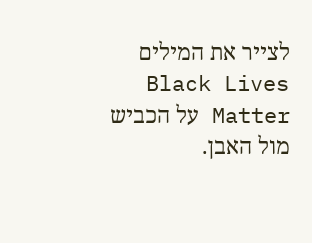לצייר את המילים Black Lives Matter על הכביש מול האבן.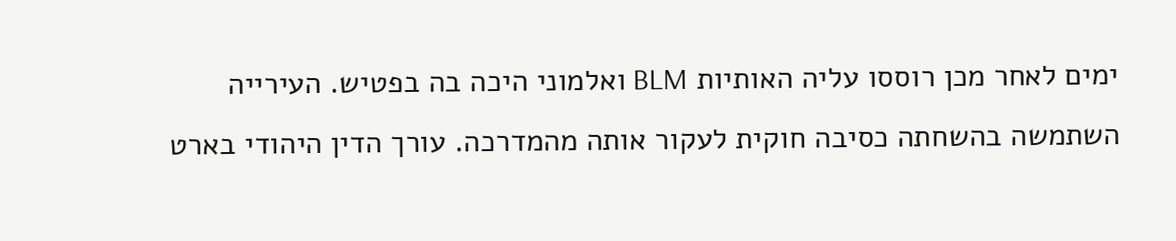ימים לאחר מכן רוססו עליה האותיות BLM ואלמוני היכה בה בפטיש. העירייה השתמשה בהשחתה כסיבה חוקית לעקור אותה מהמדרכה. עורך הדין היהודי בארט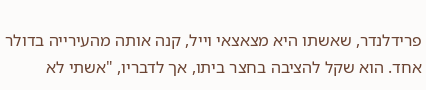פרידלנדר, שאשתו היא מצאצאי וייל, קנה אותה מהעירייה בדולר אחד. הוא שקל להציבה בחצר ביתו, אך לדבריו, "אשתי לא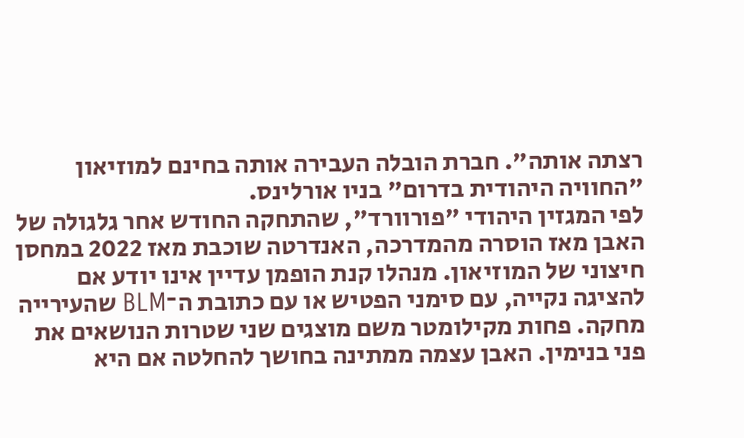רצתה אותה". חברת הובלה העבירה אותה בחינם למוזיאון "החוויה היהודית בדרום" בניו אורלינס.
לפי המגזין היהודי "פורוורד", שהתחקה החודש אחר גלגולה של האבן מאז הוסרה מהמדרכה, האנדרטה שוכבת מאז 2022 במחסן חיצוני של המוזיאון. מנהלו קנת הופמן עדיין אינו יודע אם להציגה נקייה, עם סימני הפטיש או עם כתובת ה־BLM שהעירייה מחקה. פחות מקילומטר משם מוצגים שני שטרות הנושאים את פני בנימין. האבן עצמה ממתינה בחושך להחלטה אם היא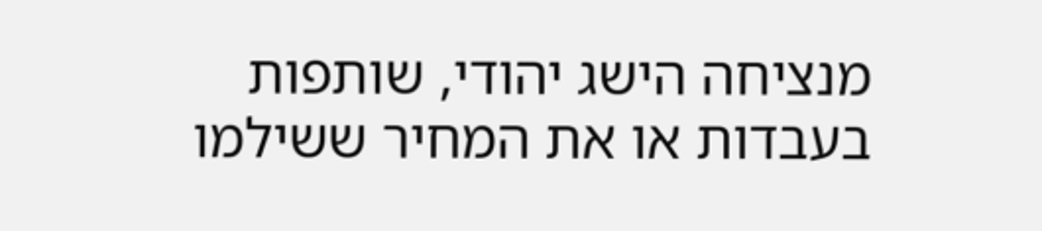מנציחה הישג יהודי, שותפות בעבדות או את המחיר ששילמו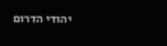יהודי הדרום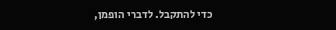כדי להתקבל. לדברי הופמן,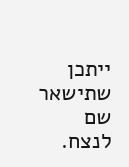ייתכן שתישאר שם לנצח.